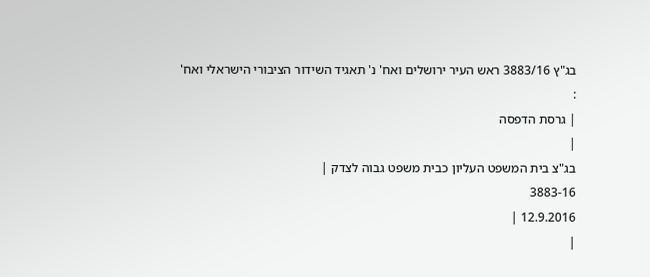בג"ץ 3883/16 ראש העיר ירושלים ואח' נ' תאגיד השידור הציבורי הישראלי ואח'
:
| גרסת הדפסה
|
בג"צ בית המשפט העליון כבית משפט גבוה לצדק |
3883-16
12.9.2016 |
|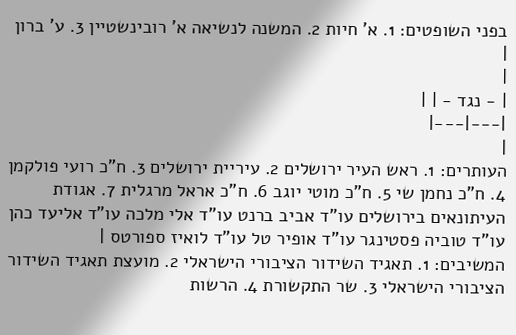בפני השופטים: 1. א' חיות 2. המשנה לנשיאה א' רובינשטיין 3. ע' ברון |
|
| - נגד - | |
|---|---|
|
העותרים: 1. ראש העיר ירושלים 2. עיריית ירושלים 3. ח"כ רועי פולקמן 4. ח"כ נחמן שי 5. ח"כ מוטי יוגב 6. ח"כ אראל מרגלית 7. אגודת העיתונאים בירושלים עו"ד אביב ברנט עו"ד אלי מלכה עו"ד אליעד כהן עו"ד טוביה פסטינגר עו"ד אופיר טל עו"ד לואיז ספורטס |
המשיבים: 1. תאגיד השידור הציבורי הישראלי 2. מועצת תאגיד השידור הציבורי הישראלי 3. שר התקשורת 4. הרשות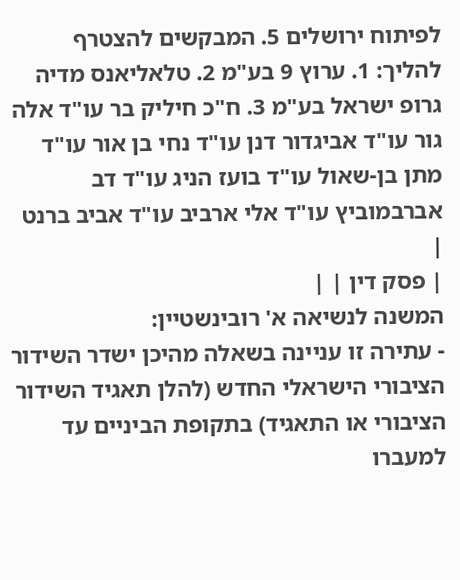לפיתוח ירושלים 5. המבקשים להצטרף להליך: 1. ערוץ 9 בע"מ 2. טלאליאנס מדיה גרופ ישראל בע"מ 3. ח"כ חיליק בר עו"ד אלה גור עו"ד אביגדור דנן עו"ד נחי בן אור עו"ד מתן בן-שאול עו"ד בועז הניג עו"ד דב אברבמוביץ עו"ד אלי ארביב עו"ד אביב ברנט |
| פסק דין | |
המשנה לנשיאה א' רובינשטיין:
- עתירה זו עניינה בשאלה מהיכן ישדר השידור הציבורי הישראלי החדש (להלן תאגיד השידור הציבורי או התאגיד) בתקופת הביניים עד למעברו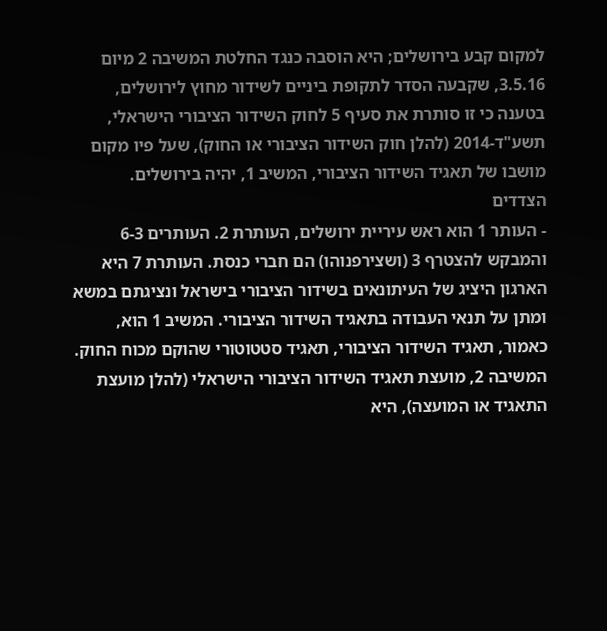למקום קבע בירושלים; היא הוסבה כנגד החלטת המשיבה 2 מיום 3.5.16, שקבעה הסדר לתקופת ביניים לשידור מחוץ לירושלים, בטענה כי זו סותרת את סעיף 5 לחוק השידור הציבורי הישראלי, תשע"ד-2014 (להלן חוק השידור הציבורי או החוק), שעל פיו מקום מושבו של תאגיד השידור הציבורי, המשיב 1, יהיה בירושלים.
הצדדים
- העותר 1 הוא ראש עיריית ירושלים, העותרת 2. העותרים 6-3 והמבקש להצטרף 3 (ושצירפנוהו) הם חברי כנסת. העותרת 7 היא הארגון היציג של העיתונאים בשידור הציבורי בישראל ונציגתם במשא ומתן על תנאי העבודה בתאגיד השידור הציבורי. המשיב 1 הוא, כאמור, תאגיד השידור הציבורי, תאגיד סטטוטורי שהוקם מכוח החוק. המשיבה 2, מועצת תאגיד השידור הציבורי הישראלי (להלן מועצת התאגיד או המועצה), היא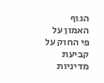הגוף האמון על פי החוק על קביעת מדיניות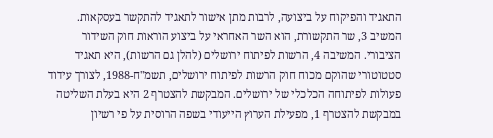התאגיד והפיקוח על ביצועה, לרבות מתן אישור לתאגיד להתקשר בעסקאות. המשיב 3, שר התקשורת, הוא השר האחראי על ביצוע הוראות חוק השידור הציבורי. המשיבה 4, הרשות לפיתוח ירושלים (להלן גם הרשות), היא תאגיד סטטוטורי שהוקם מכוח חוק הרשות לפיתוח ירושלים, תשמ"ח-1988, לצורך עידוד פעולות לפיתוחה הכלכלי של ירושלים. המבקשת להצטרף 2 היא בעלת השליטה במבקשת להצטרף 1, מפעילת הערוץ הייעודי בשפה הרוסית על פי רשיון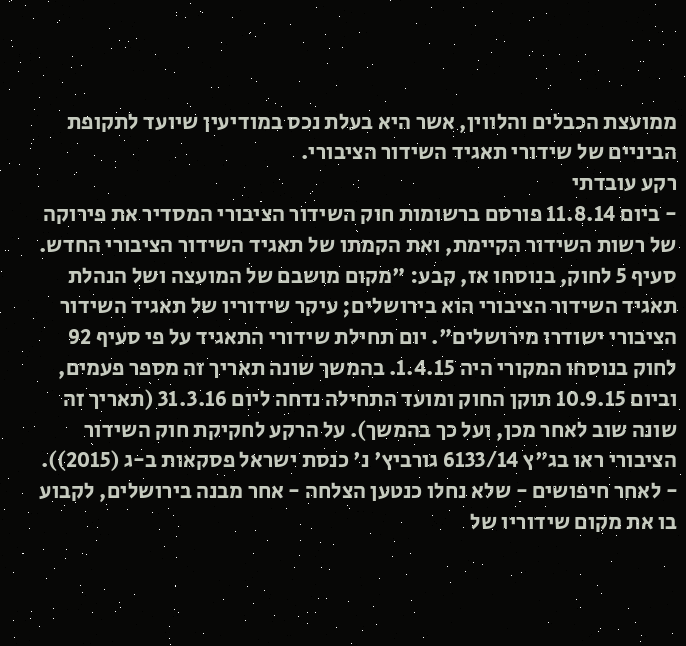ממועצת הכבלים והלווין, אשר היא בעלת נכס במודיעין שיועד לתקופת הביניים של שידורי תאגיד השידור הציבורי.
רקע עובדתי
- ביום 11.8.14 פורסם ברשומות חוק השידור הציבורי המסדיר את פירוקה של רשות השידור הקיימת, ואת הקמתו של תאגיד השידור הציבורי החדש. סעיף 5 לחוק, בנוסחו אז, קבע: "מקום מושבם של המועצה ושל הנהלת תאגיד השידור הציבורי הוא בירושלים; עיקר שידוריו של תאגיד השידור הציבורי ישודרו מירושלים". יום תחילת שידורי התאגיד על פי סעיף 92 לחוק בנוסחו המקורי היה 1.4.15. בהמשך שונה תאריך זה מספר פעמים, וביום 10.9.15 תוקן החוק ומועד התחילה נדחה ליום 31.3.16 (תאריך זה שונה שוב לאחר מכן, ועל כך בהמשך). על הרקע לחקיקת חוק השידור הציבורי ראו בג"ץ 6133/14 גורביץ' נ' כנסת ישראל פסקאות ב-ג (2015)).
- לאחר חיפושים - שלא נחלו כנטען הצלחה - אחר מבנה בירושלים, לקבוע בו את מקום שידוריו של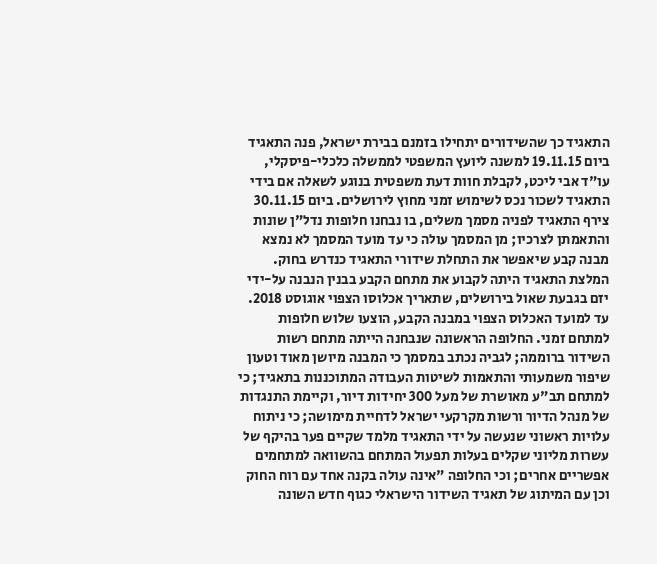התאגיד כך שהשידורים יתחילו בזמנם בבירת ישראל, פנה התאגיד ביום 19.11.15 למשנה ליועץ המשפטי לממשלה כלכלי-פיסקלי, עו"ד אבי ליכט, לקבלת חוות דעת משפטית בנוגע לשאלה אם בידי התאגיד לשכור נכס לשימוש זמני מחוץ לירושלים. ביום 30.11.15 צירף התאגיד לפניה מסמך משלים, בו נבחנו חלופות נדל"ן שונות והתאמתן לצרכיו; מן המסמך עולה כי עד מועד המסמך לא נמצא מבנה קבע שיאפשר את התחלת שידורי התאגיד כנדרש בחוק. המלצת התאגיד היתה לקבוע את מתחם הקבע בבנין הנבנה על-ידי יזם בגבעת שאול בירושלים, שתאריך אכלוסו הצפוי אוגוסט 2018. עד למועד האכלוס הצפוי במבנה הקבע, הוצעו שלוש חלופות למתחם זמני. החלופה הראשונה שנבחנה הייתה מתחם רשות השידור ברוממה; לגביה נכתב במסמך כי המבנה מיושן מאוד וטעון שיפור משמעותי והתאמות לשיטות העבודה המתוכננות בתאגיד; כי למתחם תב"ע מאושרת של מעל 300 יחידות דיור, וקיימת התנגדות של מנהל הדיור ורשות מקרקעי ישראל לדחיית מימושה; כי ניתוח עלויות ראשוני שנעשה על ידי התאגיד מלמד שקיים פער בהיקף של עשרות מליוני שקלים בעלות תפעול המתחם בהשוואה למתחמים אפשריים אחרים; וכי החלופה "אינה עולה בקנה אחד עם רוח החוק וכן עם המיתוג של תאגיד השידור הישראלי כגוף חדש השונה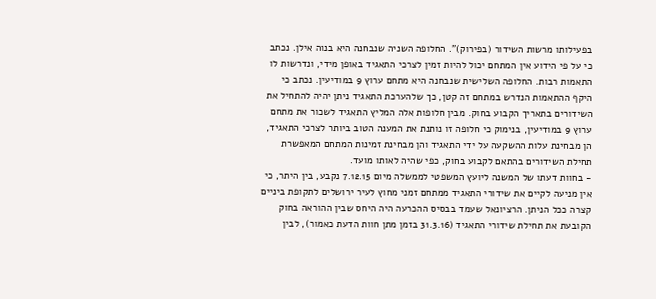בפעילותו מרשות השידור (בפירוק)". החלופה השניה שנבחנה היא בנוה אילן. נכתב כי על פי הידוע אין המתחם יכול להיות זמין לצרכי התאגיד באופן מידי, ונדרשות לו התאמות רבות. החלופה השלישית שנבחנה היא מתחם ערוץ 9 במודיעין. נכתב כי היקף ההתאמות הנדרש במתחם זה קטן, כך שלהערכת התאגיד ניתן יהיה להתחיל את השידורים בתאריך הקבוע בחוק. מבין חלופות אלה המליץ התאגיד לשכור את מתחם ערוץ 9 במודיעין, בנימוק כי חלופה זו נותנת את המענה הטוב ביותר לצרכי התאגיד, הן מבחינת עלות ההשקעה על ידי התאגיד והן מבחינת זמינות המתחם המאפשרת תחילת השידורים בהתאם לקבוע בחוק, כפי שהיה לאותו מועד.
- בחוות דעתו של המשנה ליועץ המשפטי לממשלה מיום 7.12.15 נקבע, בין היתר, כי אין מניעה לקיים את שידורי התאגיד ממתחם זמני מחוץ לעיר ירושלים לתקופת ביניים קצרה ככל הניתן. הרציונאל שעמד בבסיס ההכרעה היה היחס שבין ההוראה בחוק הקובעת את תחילת שידורי התאגיד (31.3.16 בזמן מתן חוות הדעת כאמור), לבין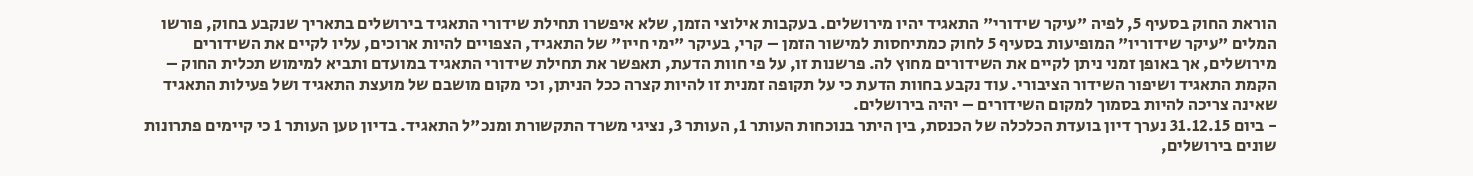הוראת החוק בסעיף 5, לפיה "עיקר שידורי" התאגיד יהיו מירושלים. בעקבות אילוצי הזמן, שלא איפשרו תחילת שידורי התאגיד בירושלים בתאריך שנקבע בחוק, פורשו המלים "עיקר שידוריו" המופיעות בסעיף 5 לחוק כמתיחסות למישור הזמן – קרי, בעיקר "ימי חייו" של התאגיד, הצפויים להיות ארוכים, עליו לקיים את השידורים מירושלים, אך באופן זמני ניתן לקיים את השידורים מחוץ לה. פרשנות זו, על פי חוות הדעת, תאפשר את תחילת שידורי התאגיד במועדם ותביא למימוש תכלית החוק – הקמת התאגיד ושיפור השידור הציבורי. עוד נקבע בחוות הדעת כי על תקופה זמנית זו להיות קצרה ככל הניתן, וכי מקום מושבם של מועצת התאגיד ושל פעילות התאגיד שאינה צריכה להיות בסמוך למקום השידורים – יהיה בירושלים.
- ביום 31.12.15 נערך דיון בועדת הכלכלה של הכנסת, בין היתר בנוכחות העותר 1, העותר 3, נציגי משרד התקשורת ומנכ"ל התאגיד. בדיון טען העותר 1 כי קיימים פתרונות שונים בירושלים,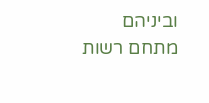וביניהם מתחם רשות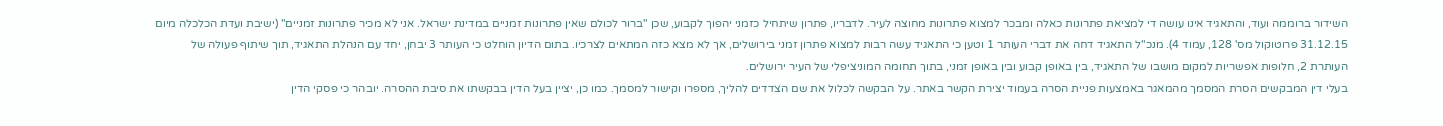השידור ברוממה ועוד, והתאגיד אינו עושה די למציאת פתרונות כאלה ומבכר למצוא פתרונות מחוצה לעיר. לדבריו, פתרון שיתחיל כזמני יהפוך לקבוע, שכן "ברור לכולם שאין פתרונות זמניים במדינת ישראל. אני לא מכיר פתרונות זמניים" (ישיבת ועדת הכלכלה מיום 31.12.15 פרוטוקול מס' 128, עמוד 4). מנכ"ל התאגיד דחה את דברי העותר 1 וטען כי התאגיד עשה רבות למצוא פתרון זמני בירושלים, אך לא מצא כזה המתאים לצרכיו. בתום הדיון הוחלט כי העותר 3 יבחן, יחד עם הנהלת התאגיד, תוך שיתוף פעולה של העותרת 2, חלופות אפשריות למקום מושבו של התאגיד, בין באופן קבוע ובין באופן זמני, בתוך תחומה המוניציפלי של העיר ירושלים.
בעלי דין המבקשים הסרת המסמך מהמאגר באמצעות פניית הסרה בעמוד יצירת הקשר באתר. על הבקשה לכלול את שם הצדדים להליך, מספרו וקישור למסמך. כמו כן, יציין בעל הדין בבקשתו את סיבת ההסרה. יובהר כי פסקי הדין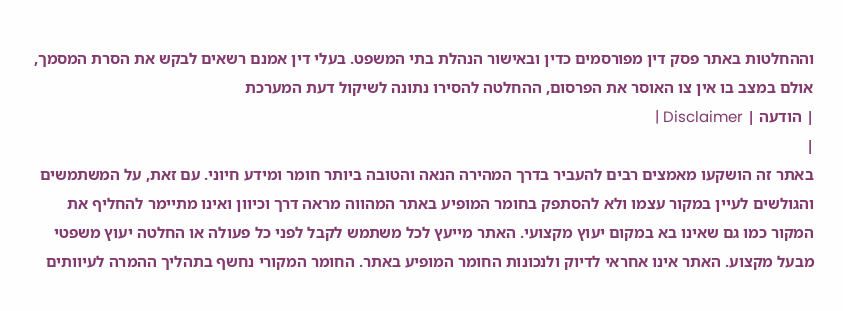וההחלטות באתר פסק דין מפורסמים כדין ובאישור הנהלת בתי המשפט. בעלי דין אמנם רשאים לבקש את הסרת המסמך, אולם במצב בו אין צו האוסר את הפרסום, ההחלטה להסירו נתונה לשיקול דעת המערכת
| הודעה | Disclaimer |
|
באתר זה הושקעו מאמצים רבים להעביר בדרך המהירה הנאה והטובה ביותר חומר ומידע חיוני. עם זאת, על המשתמשים והגולשים לעיין במקור עצמו ולא להסתפק בחומר המופיע באתר המהווה מראה דרך וכיוון ואינו מתיימר להחליף את המקור כמו גם שאינו בא במקום יעוץ מקצועי. האתר מייעץ לכל משתמש לקבל לפני כל פעולה או החלטה יעוץ משפטי מבעל מקצוע. האתר אינו אחראי לדיוק ולנכונות החומר המופיע באתר. החומר המקורי נחשף בתהליך ההמרה לעיוותים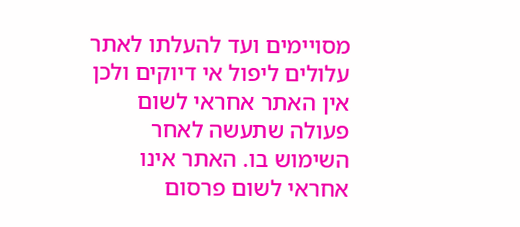מסויימים ועד להעלתו לאתר עלולים ליפול אי דיוקים ולכן אין האתר אחראי לשום פעולה שתעשה לאחר השימוש בו. האתר אינו אחראי לשום פרסום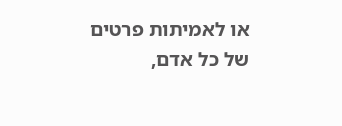או לאמיתות פרטים של כל אדם,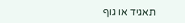תאגיד או גוף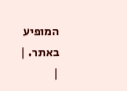המופיע באתר. |
|